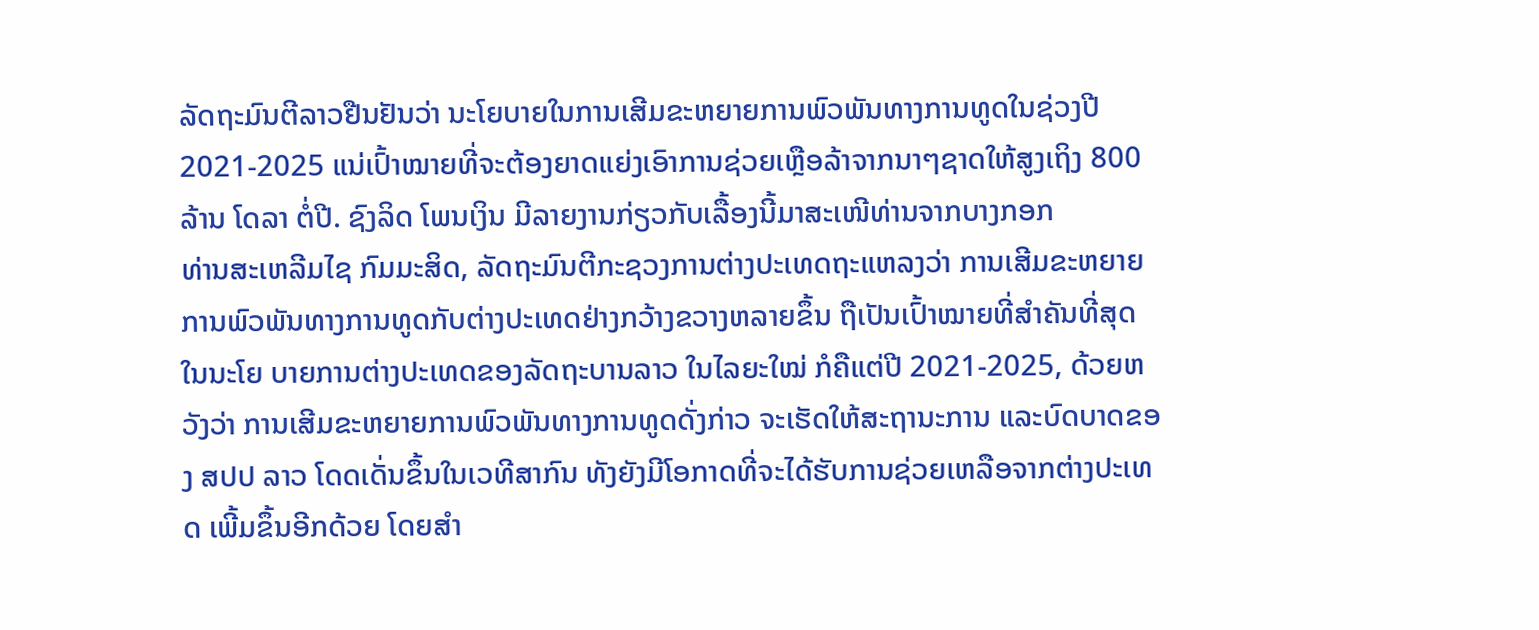ລັດຖະມົນຕີລາວຢືນຢັນວ່າ ນະໂຍບາຍໃນການເສີມຂະຫຍາຍການພົວພັນທາງການທູດໃນຊ່ວງປີ 2021-2025 ແນ່ເປົ້າໝາຍທີ່ຈະຕ້ອງຍາດແຍ່ງເອົາການຊ່ວຍເຫຼືອລ້າຈາກນາໆຊາດໃຫ້ສູງເຖິງ 800 ລ້ານ ໂດລາ ຕໍ່ປີ. ຊົງລິດ ໂພນເງິນ ມີລາຍງານກ່ຽວກັບເລື້ອງນີ້ມາສະເໜີທ່ານຈາກບາງກອກ
ທ່ານສະເຫລີມໄຊ ກົມມະສິດ, ລັດຖະມົນຕີກະຊວງການຕ່າງປະເທດຖະແຫລງວ່າ ການເສີມຂະຫຍາຍການພົວພັນທາງການທູດກັບຕ່າງປະເທດຢ່າງກວ້າງຂວາງຫລາຍຂຶ້ນ ຖືເປັນເປົ້າໝາຍທີ່ສຳຄັນທີ່ສຸດ ໃນນະໂຍ ບາຍການຕ່າງປະເທດຂອງລັດຖະບານລາວ ໃນໄລຍະໃໝ່ ກໍຄືແຕ່ປີ 2021-2025, ດ້ວຍຫວັງວ່າ ການເສີມຂະຫຍາຍການພົວພັນທາງການທູດດັ່ງກ່າວ ຈະເຮັດໃຫ້ສະຖານະການ ແລະບົດບາດຂອງ ສປປ ລາວ ໂດດເດັ່ນຂຶ້ນໃນເວທີສາກົນ ທັງຍັງມີໂອກາດທີ່ຈະໄດ້ຮັບການຊ່ວຍເຫລືອຈາກຕ່າງປະເທດ ເພີ້ມຂຶ້ນອີກດ້ວຍ ໂດຍສໍາ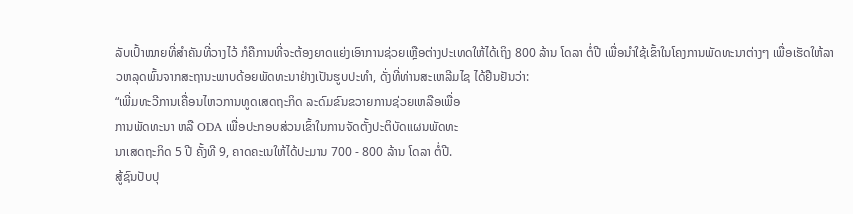ລັບເປົ້າໝາຍທີ່ສໍາຄັນທີ່ວາງໄວ້ ກໍຄືການທີ່ຈະຕ້ອງຍາດແຍ່ງເອົາການຊ່ວຍເຫຼືອຕ່າງປະເທດໃຫ້ໄດ້ເຖິງ 800 ລ້ານ ໂດລາ ຕໍ່ປີ ເພື່ອນຳໃຊ້ເຂົ້າໃນໂຄງການພັດທະນາຕ່າງໆ ເພື່ອເຮັດໃຫ້ລາວຫລຸດພົ້ນຈາກສະຖານະພາບດ້ອຍພັດທະນາຢ່າງເປັນຮູບປະທໍາ, ດັ່ງທີ່ທ່ານສະເຫລີມໄຊ ໄດ້ຢືນຢັນວ່າ:
“ເພີ່ມທະວີການເຄື່ອນໄຫວການທູດເສດຖະກິດ ລະດົມຂົນຂວາຍການຊ່ວຍເຫລືອເພື່ອ
ການພັດທະນາ ຫລື ODA ເພື່ອປະກອບສ່ວນເຂົ້າໃນການຈັດຕັ້ງປະຕິບັດແຜນພັດທະ
ນາເສດຖະກິດ 5 ປີ ຄັ້ງທີ 9, ຄາດຄະເນໃຫ້ໄດ້ປະມານ 700 - 800 ລ້ານ ໂດລາ ຕໍ່ປີ.
ສູ້ຊົນປັບປຸ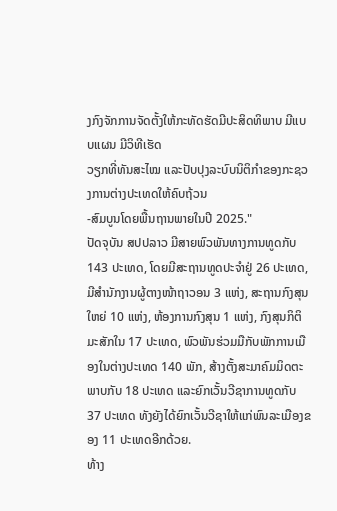ງກົງຈັກການຈັດຕັ້ງໃຫ້ກະທັດຮັດມີປະສິດທິພາບ ມີແບບແຜນ ມີວິທີເຮັດ
ວຽກທີ່ທັນສະໄໝ ແລະປັບປຸງລະບົບນິຕິກໍາຂອງກະຊວງການຕ່າງປະເທດໃຫ້ຄົບຖ້ວນ
-ສົມບູນໂດຍພື້ນຖານພາຍໃນປີ 2025."
ປັດຈຸບັນ ສປປລາວ ມີສາຍພົວພັນທາງການທູດກັບ 143 ປະເທດ, ໂດຍມີສະຖານທູດປະຈຳຢູ່ 26 ປະເທດ, ມີສຳນັກງານຜູ້ຕາງໜ້າຖາວອນ 3 ແຫ່ງ, ສະຖານກົງສຸນໃຫຍ່ 10 ແຫ່ງ, ຫ້ອງການກົງສຸນ 1 ແຫ່ງ, ກົງສຸນກິຕິມະສັກໃນ 17 ປະເທດ, ພົວພັນຮ່ວມມືກັບພັກການເມືອງໃນຕ່າງປະເທດ 140 ພັກ, ສ້າງຕັ້ງສະມາຄົມມິດຕະພາບກັບ 18 ປະເທດ ແລະຍົກເວັ້ນວີຊາການທູດກັບ 37 ປະເທດ ທັງຍັງໄດ້ຍົກເວັ້ນວີຊາໃຫ້ແກ່ພົນລະເມືອງຂອງ 11 ປະເທດອີກດ້ວຍ.
ທ້າງ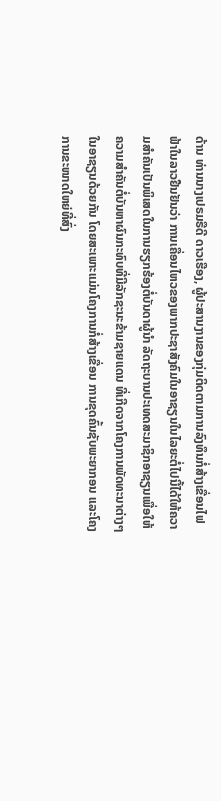ດ້ານ ທ່ານນາງເປຣມຣືດີ ດາວເຮືອງ, ຜູ້ປະສານງານຂອງກຸ່ມຕິດຕາມການລົງທຶນກໍ່ສ້າງເຂື່ອນໄຟຟ້າໃນລາວຢືນຢັນວ່າ ການເຄື່ອນໄຫວຂອງພາກປະຊາສັງຄົມໃນອາຊຽນໃນໄລຍະຕໍ່ໄປນີ້ໄດ້ໃຫ້ຄວາມສຳຄັນເປັນພິເສດໃນການຮຽກຮ້ອງຕໍ່ບັນດາຜູ້ນໍາ ລັດຖະບານປະເທດສະມາຊິກອາຊຽນເພື່ອໃຫ້ຄວາມສຳຄັນຕໍ່ບັນຫາຜົນກະທົບທີ່ມີລັກຊະນະຂ້າມຊາຍແດນ ທີ່ເກີດຈາກໂຄງການພັດທະນາຕ່າງໆໃນອາຊຽນດ້ວຍກັນ ໂດຍສະເພາະແມ່ນໂຄງການກໍ່ສ້າງເຂື່ອນ ການຂຸດຄົ້ນຊັບພະຍາກອນ ແລະໂຄງການຂະໜາດໃຫຍ່ທີ່ສົ່ງ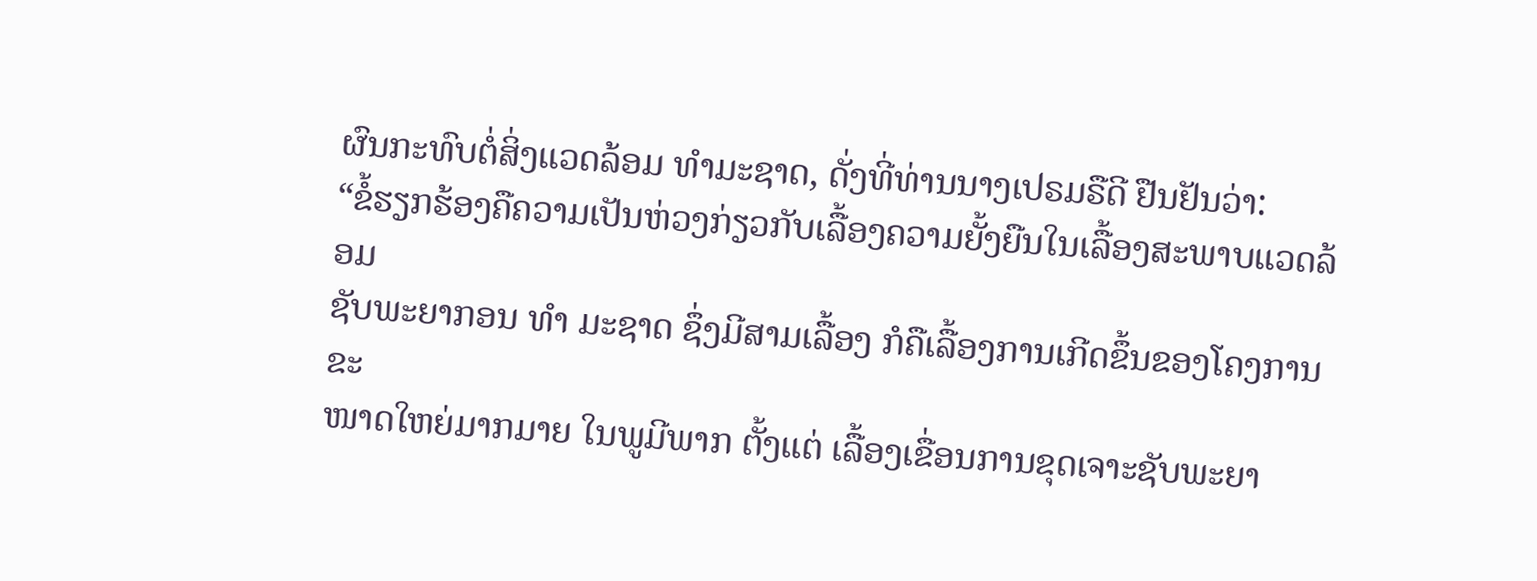ຜົນກະທົບຕໍ່ສິ່ງແວດລ້ອມ ທຳມະຊາດ, ດັ່ງທີ່ທ່ານນາງເປຣມຣືດີ ຢືນຢັນວ່າ:
“ຂໍ້ຮຽກຮ້ອງຄືຄວາມເປັນຫ່ວງກ່ຽວກັບເລື້ອງຄວາມຍັ້ງຍືນໃນເລື້ອງສະພາບແວດລ້ອມ
ຊັບພະຍາກອນ ທຳ ມະຊາດ ຊຶ່ງມີສາມເລື້ອງ ກໍຄືເລື້ອງການເກີດຂຶ້ນຂອງໂຄງການຂະ
ໜາດໃຫຍ່ມາກມາຍ ໃນພູມີພາກ ຕັ້ງແຕ່ ເລື້ອງເຂື່ອນການຂຸດເຈາະຊັບພະຍາ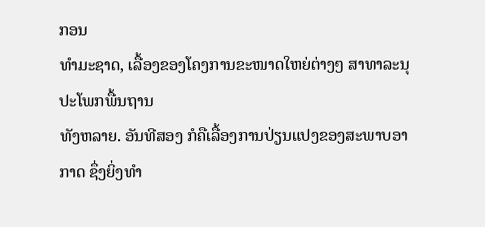ກອນ
ທຳມະຊາດ, ເລື້ອງຂອງໂຄງການຂະໜາດໃຫຍ່ຕ່າງໆ ສາທາລະນຸປະໂພກພື້ນຖານ
ທັງຫລາຍ. ອັນທີສອງ ກໍຄືເລື້ອງການປ່ຽນແປງຂອງສະພາບອາກາດ ຊຶ່ງຍິ່ງທໍາ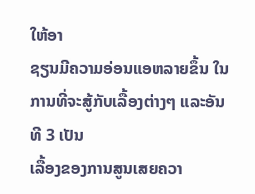ໃຫ້ອາ
ຊຽນມີຄວາມອ່ອນແອຫລາຍຂຶ້ນ ໃນການທີ່ຈະສູ້ກັບເລື້ອງຕ່າງໆ ແລະອັນທີ 3 ເປັນ
ເລື້ອງຂອງການສູນເສຍຄວາ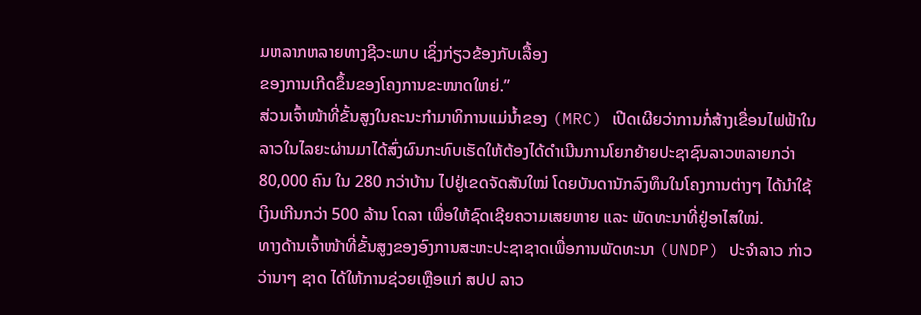ມຫລາກຫລາຍທາງຊີວະພາບ ເຊິ່ງກ່ຽວຂ້ອງກັບເລື້ອງ
ຂອງການເກີດຂຶ້ນຂອງໂຄງການຂະໜາດໃຫຍ່.”
ສ່ວນເຈົ້າໜ້າທີ່ຂັ້ນສູງໃນຄະນະກຳມາທິການແມ່ນ້ຳຂອງ (MRC) ເປີດເຜີຍວ່າການກໍ່ສ້າງເຂື່ອນໄຟຟ້າໃນລາວໃນໄລຍະຜ່ານມາໄດ້ສົ່ງຜົນກະທົບເຮັດໃຫ້ຕ້ອງໄດ້ດໍາເນີນການໂຍກຍ້າຍປະຊາຊົນລາວຫລາຍກວ່າ 80,000 ຄົນ ໃນ 280 ກວ່າບ້ານ ໄປຢູ່ເຂດຈັດສັນໃໝ່ ໂດຍບັນດານັກລົງທຶນໃນໂຄງການຕ່າງໆ ໄດ້ນໍາໃຊ້ ເງິນເກີນກວ່າ 500 ລ້ານ ໂດລາ ເພື່ອໃຫ້ຊົດເຊີຍຄວາມເສຍຫາຍ ແລະ ພັດທະນາທີ່ຢູ່ອາໄສໃໝ່.
ທາງດ້ານເຈົ້າໜ້າທີ່ຂັ້ນສູງຂອງອົງການສະຫະປະຊາຊາດເພື່ອການພັດທະນາ (UNDP) ປະຈຳລາວ ກ່າວວ່ານາໆ ຊາດ ໄດ້ໃຫ້ການຊ່ວຍເຫຼືອແກ່ ສປປ ລາວ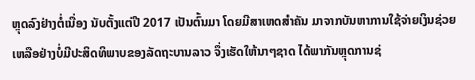ຫຼຸດລົງຢ່າງຕໍ່ເນື່ອງ ນັບຕັ້ງແຕ່ປີ 2017 ເປັນຕົ້ນມາ ໂດຍມີສາເຫດສໍາຄັນ ມາຈາກບັນຫາການໃຊ້ຈ່າຍເງິນຊ່ວຍເຫລືອຢ່າງບໍ່ມີປະສິດທິພາບຂອງລັດຖະບານລາວ ຈຶ່ງເຮັດໃຫ້ນາໆຊາດ ໄດ້ພາກັນຫຼຸດການຊ່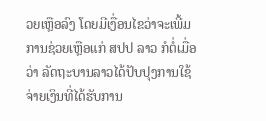ວຍເຫຼືອລົງ ໂດຍມີເງື່ອນໄຂວ່າຈະເພີ້ມການຊ່ວຍເຫຼືອແກ່ ສປປ ລາວ ກໍຕໍ່ເມື່ອວ່າ ລັດຖະບານລາວໄດ້ປັບປຸງການໃຊ້ຈ່າຍເງິນທີ່ໄດ້ຮັບການ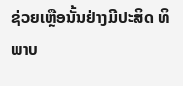ຊ່ວຍເຫຼືອນັ້ນຢ່າງມີປະສິດ ທິພາບ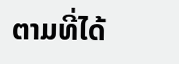ຕາມທີ່ໄດ້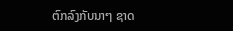ຕົກລົງກັບນາໆ ຊາດ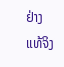ຢ່າງແທ້ຈິງ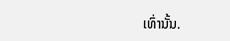ເທົ່ານັ້ນ.